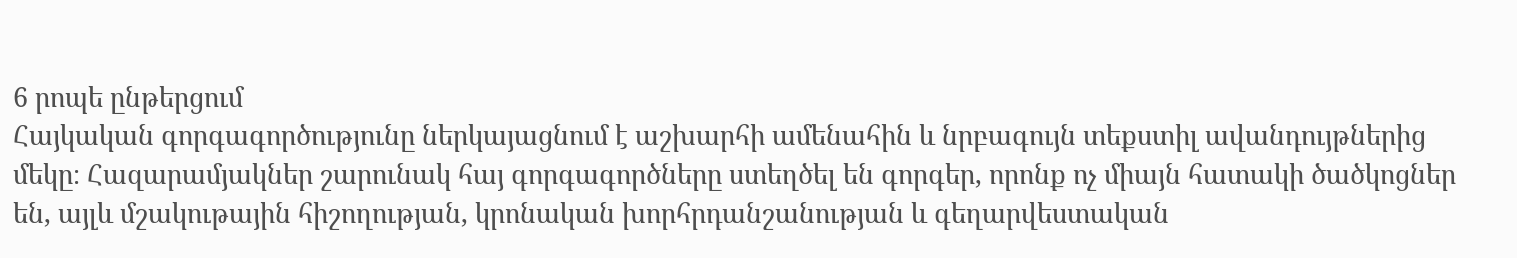6 րոպե ընթերցում
Հայկական գորգագործությունը ներկայացնում է աշխարհի ամենահին և նրբագույն տեքստիլ ավանդույթներից մեկը։ Հազարամյակներ շարունակ հայ գորգագործները ստեղծել են գորգեր, որոնք ոչ միայն հատակի ծածկոցներ են, այլև մշակութային հիշողության, կրոնական խորհրդանշանության և գեղարվեստական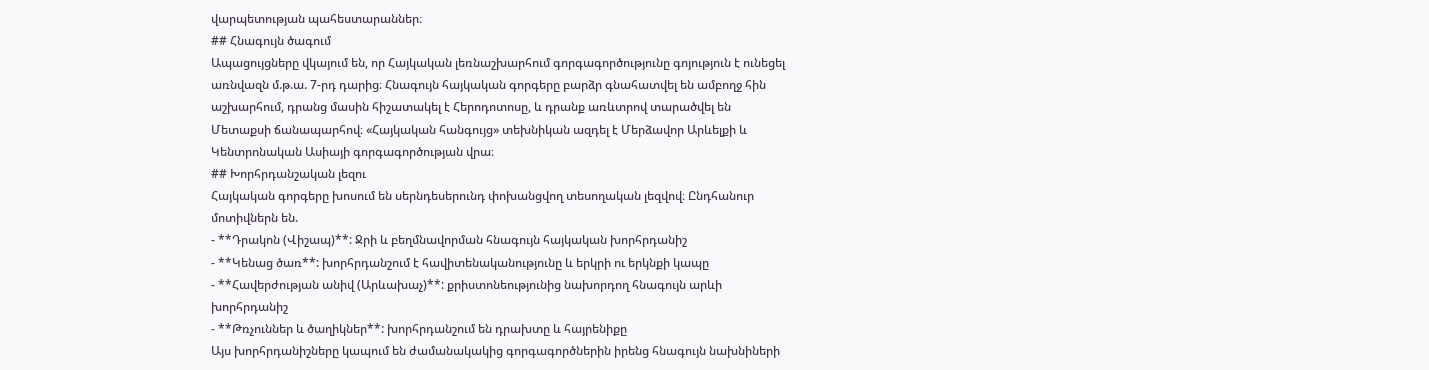վարպետության պահեստարաններ։
## Հնագույն ծագում
Ապացույցները վկայում են, որ Հայկական լեռնաշխարհում գորգագործությունը գոյություն է ունեցել առնվազն մ.թ.ա. 7-րդ դարից։ Հնագույն հայկական գորգերը բարձր գնահատվել են ամբողջ հին աշխարհում, դրանց մասին հիշատակել է Հերոդոտոսը, և դրանք առևտրով տարածվել են Մետաքսի ճանապարհով։ «Հայկական հանգույց» տեխնիկան ազդել է Մերձավոր Արևելքի և Կենտրոնական Ասիայի գորգագործության վրա։
## Խորհրդանշական լեզու
Հայկական գորգերը խոսում են սերնդեսերունդ փոխանցվող տեսողական լեզվով։ Ընդհանուր մոտիվներն են.
- **Դրակոն (Վիշապ)**: Ջրի և բեղմնավորման հնագույն հայկական խորհրդանիշ
- **Կենաց ծառ**: խորհրդանշում է հավիտենականությունը և երկրի ու երկնքի կապը
- **Հավերժության անիվ (Արևախաչ)**: քրիստոնեությունից նախորդող հնագույն արևի խորհրդանիշ
- **Թռչուններ և ծաղիկներ**: խորհրդանշում են դրախտը և հայրենիքը
Այս խորհրդանիշները կապում են ժամանակակից գորգագործներին իրենց հնագույն նախնիների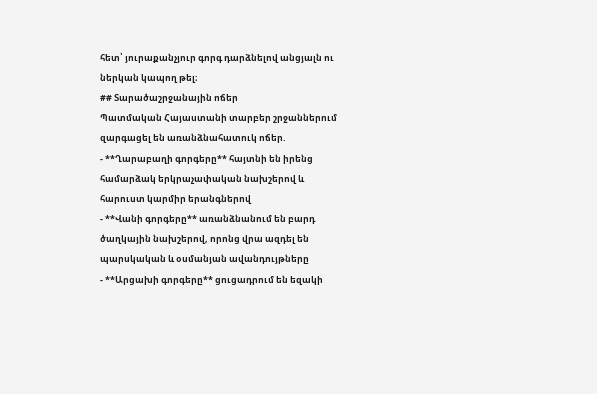հետ՝ յուրաքանչյուր գորգ դարձնելով անցյալն ու ներկան կապող թել։
## Տարածաշրջանային ոճեր
Պատմական Հայաստանի տարբեր շրջաններում զարգացել են առանձնահատուկ ոճեր.
- **Ղարաբաղի գորգերը** հայտնի են իրենց համարձակ երկրաչափական նախշերով և հարուստ կարմիր երանգներով
- **Վանի գորգերը** առանձնանում են բարդ ծաղկային նախշերով, որոնց վրա ազդել են պարսկական և օսմանյան ավանդույթները
- **Արցախի գորգերը** ցուցադրում են եզակի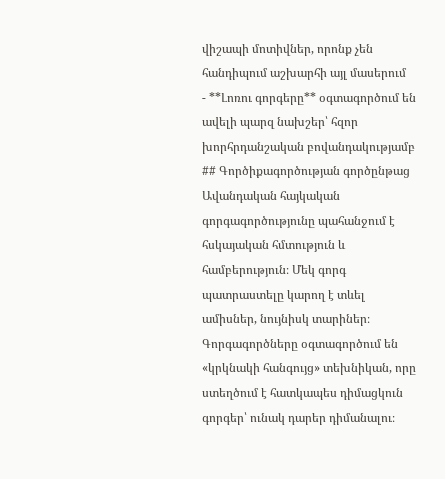վիշապի մոտիվներ, որոնք չեն հանդիպում աշխարհի այլ մասերում
- **Լոռու գորգերը** օգտագործում են ավելի պարզ նախշեր՝ հզոր խորհրդանշական բովանդակությամբ
## Գործիքագործության գործընթաց
Ավանդական հայկական գորգագործությունը պահանջում է հսկայական հմտություն և համբերություն։ Մեկ գորգ պատրաստելը կարող է տևել ամիսներ, նույնիսկ տարիներ։ Գորգագործները օգտագործում են «կրկնակի հանգույց» տեխնիկան, որը ստեղծում է հատկապես դիմացկուն գորգեր՝ ունակ դարեր դիմանալու։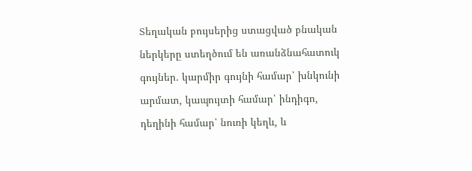Տեղական բույսերից ստացված բնական ներկերը ստեղծում են առանձնահատուկ գույներ. կարմիր գույնի համար՝ խնկունի արմատ, կապույտի համար՝ ինդիգո, դեղինի համար՝ նուռի կեղև, և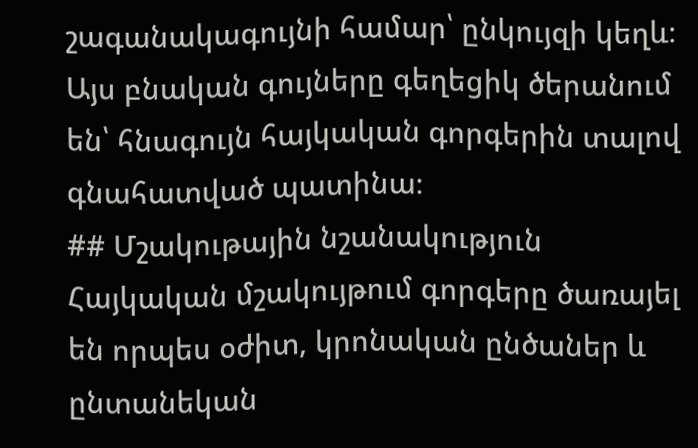շագանակագույնի համար՝ ընկույզի կեղև։ Այս բնական գույները գեղեցիկ ծերանում են՝ հնագույն հայկական գորգերին տալով գնահատված պատինա։
## Մշակութային նշանակություն
Հայկական մշակույթում գորգերը ծառայել են որպես օժիտ, կրոնական ընծաներ և ընտանեկան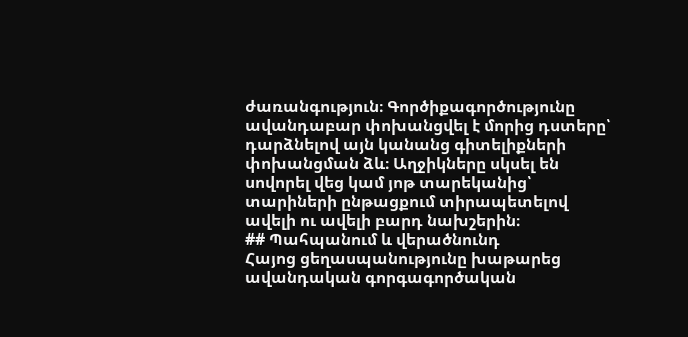ժառանգություն։ Գործիքագործությունը ավանդաբար փոխանցվել է մորից դստերը՝ դարձնելով այն կանանց գիտելիքների փոխանցման ձև։ Աղջիկները սկսել են սովորել վեց կամ յոթ տարեկանից՝ տարիների ընթացքում տիրապետելով ավելի ու ավելի բարդ նախշերին։
## Պահպանում և վերածնունդ
Հայոց ցեղասպանությունը խաթարեց ավանդական գորգագործական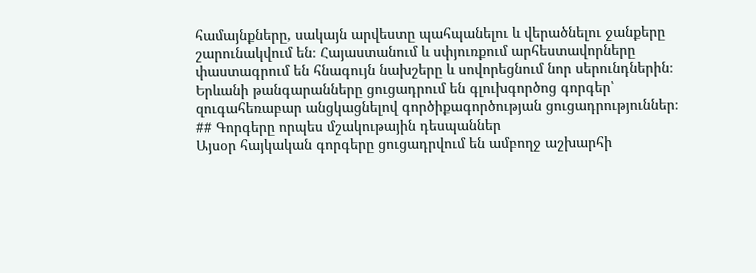համայնքները, սակայն արվեստը պահպանելու և վերածնելու ջանքերը շարունակվում են։ Հայաստանում և սփյուռքում արհեստավորները փաստագրում են հնագույն նախշերը և սովորեցնում նոր սերունդներին։ Երևանի թանգարանները ցուցադրում են գլուխգործոց գորգեր՝ զուգահեռաբար անցկացնելով գործիքագործության ցուցադրություններ։
## Գորգերը որպես մշակութային դեսպաններ
Այսօր հայկական գորգերը ցուցադրվում են ամբողջ աշխարհի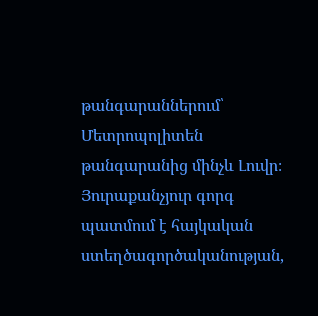թանգարաններում՝ Մետրոպոլիտեն թանգարանից մինչև Լուվր։ Յուրաքանչյուր գորգ պատմում է հայկական ստեղծագործականության,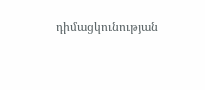դիմացկունության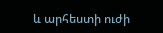և արհեստի ուժի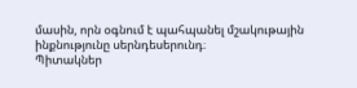մասին, որն օգնում է պահպանել մշակութային ինքնությունը սերնդեսերունդ։
Պիտակներ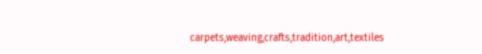carpets,weaving,crafts,tradition,art,textiles